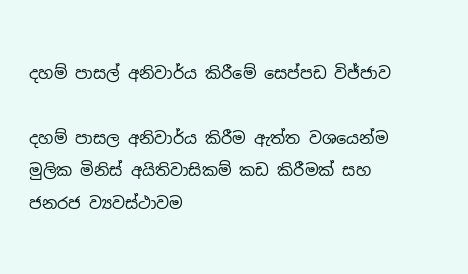දහම් පාසල් අනිවාර්ය කිරීමේ සෙප්පඩ විජ්ජාව

දහම් පාසල අනිවාර්ය කිරීම ඇත්ත වශයෙන්ම මුලික මිනිස් අයිතිවාසිකම් කඩ කිරීමක් සහ ජනරජ ව්‍යවස්ථාවම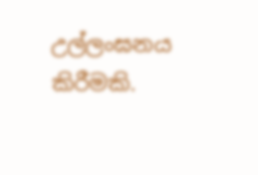උල්ලංඝනය කිරීමකි.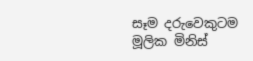සෑම දරුවෙකුටම මූලික මිනිස්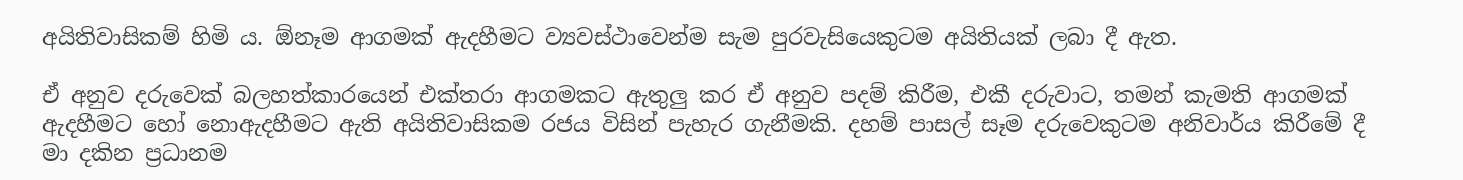අයිතිවාසිකම් හිමි ය. ඕනෑම ආගමක් ඇදහීමට ව්‍යවස්ථාවෙන්ම සැම පුරවැසියෙකුටම අයිතියක් ලබා දී ඇත.

ඒ අනුව දරුවෙක් බලහත්කාරයෙන් එක්තරා ආගමකට ඇතුලු කර ඒ අනුව පදම් කිරීම, එකී දරුවාට, තමන් කැමති ආගමක් ඇදහීමට හෝ නොඇදහීමට ඇති අයිතිවාසිකම රජය විසින් පැහැර ගැනීමකි. දහම් පාසල් සෑම දරුවෙකුටම අනිවාර්ය කිරීමේ දී මා දකින ප්‍රධානම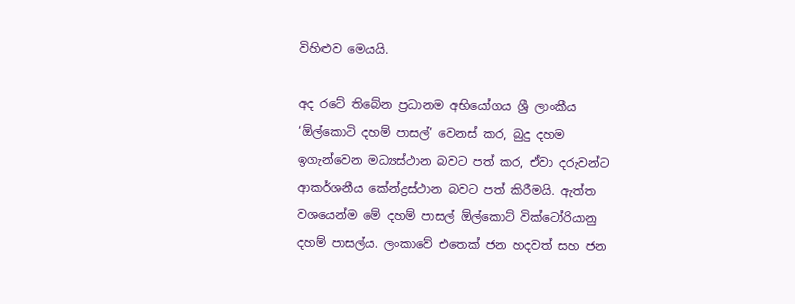විහිළුව මෙයයි.

අද රටේ තිබේන ප්‍රධානම අභියෝගය ශ්‍රී ලාංකීය ‘ඕල්කොටි දහම් පාසල්’ වෙනස් කර, බුදු දහම ඉගැන්වෙන මධ්‍යස්ථාන බවට පත් කර, ඒවා දරුවන්ට ආකර්ශනීය කේන්ද්‍රස්ථාන බවට පත් කිරීමයි. ඇත්ත වශයෙන්ම මේ දහම් පාසල් ඕල්කොට් වික්ටෝරියානු දහම් පාසල්ය. ලංකාවේ එතෙක් ජන හදවත් සහ ජන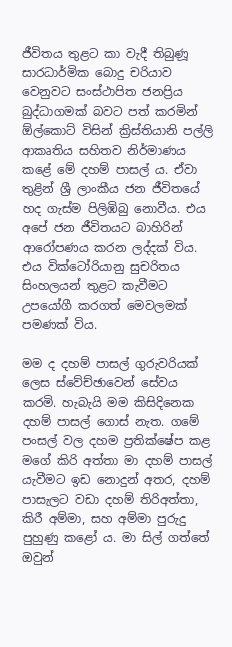ජීවිතය තුළට කා වැදී තිබුණූ සාරධාර්මික බොදු චරියාව වෙනුවට සංස්ථාපිත ජනප්‍රිය බුද්ධාගමක් බවට පත් කරමින් ඕල්කොට් විසින් ක්‍රිස්තියානි පල්ලි ආකෘතිය සහිතව නිර්මාණය කළේ මේ දහම් පාසල් ය. ඒවා තුළින් ශ්‍රී ලාංකීය ජන ජීවිතයේ හද ගැස්ම පිලිඹිබු නොවීය. එය අපේ ජන ජීවිතයට බාහිරින් ආරෝපණය කරන ලද්දක් විය. එය වික්ටෝරියානු සුචරිතය සිංහලයන් තුළට කැවීමට උපයෝගී කරගත් මෙවලමක් පමණක් විය.

මම ද දහම් පාසල් ගුරුවරියක් ලෙස ස්වේච්ඡාවෙන් සේවය කරමි. හැබැයි මම කිසිදිනෙක දහම් පාසල් ගොස් නැත. ගමේ පංසල් වල දහම ප්‍රතික්ෂේප කළ මගේ කිරි අත්තා මා දහම් පාසල් යැවීමට ඉඩ නොදුන් අතර, දහම් පාසැලට වඩා දහම් තිරිඅත්තා, කිරී අම්මා, සහ අම්මා පුරුදු පුහුණු කළෝ ය. මා සිල් ගත්තේ ඔවුන්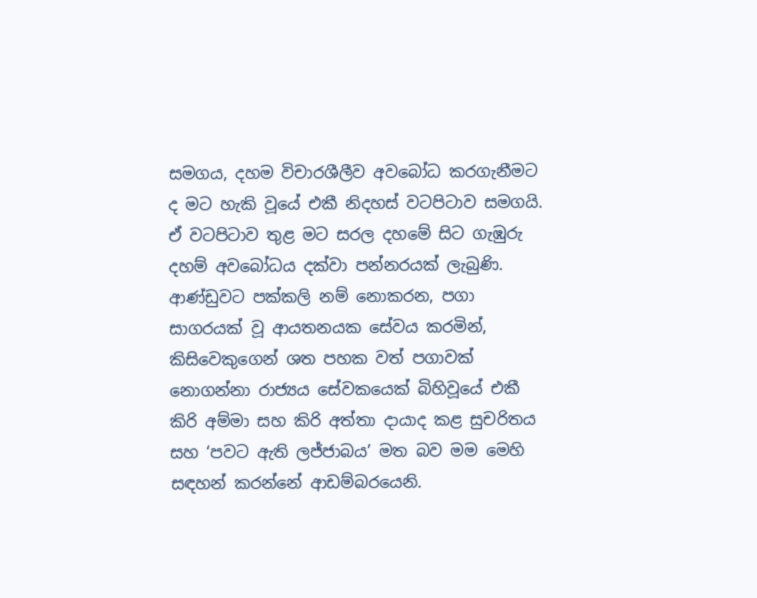සමගය, දහම විචාරශීලීව අවබෝධ කරගැනීමට ද මට හැකි වූයේ එකී නිදහස් වටපිටාව සමගයි. ඒ වටපිටාව තුළ මට සරල දහමේ සිට ගැඹුරු දහම් අවබෝධය දක්වා පන්නරයක් ලැබුණි. ආණ්ඩුවට පක්කලි නම් නොකරන, පගා සාගරයක් වූ ආයතනයක සේවය කරමින්, කිසිවෙකුගෙන් ශත පහක වත් පගාවක් නොගන්නා රාජ්‍යය සේවකයෙක් බිහිවූයේ එකී කිරි අම්මා සහ කිරි අත්තා දායාද කළ සුචරිතය සහ ‘පවට ඇති ලජ්ජාබය’ මත බව මම මෙහි සඳහන් කරන්නේ ආඩම්බරයෙනි.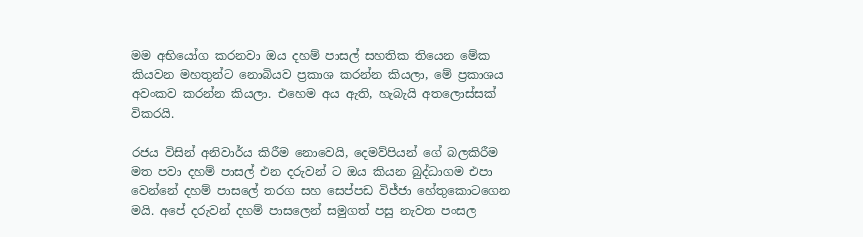මම අභියෝග කරනවා ඔය දහම් පාසල් සහතික තියෙන මේක කියවන මහතුන්ට නොබියව ප්‍රකාශ කරන්න කියලා, මේ ප්‍රකාශය අවංකව කරන්න කියලා. එහෙම අය ඇති, හැබැයි අතලොස්සක් විකරයි.

රජය විසින් අනිවාර්ය කිරීම නොවෙයි, දෙමව්පියන් ගේ බලකිරීම මත පවා දහම් පාසල් එන දරුවන් ට ඔය කියන බුද්ධාගම එපා වෙන්නේ දහම් පාසලේ තරග සහ සෙප්පඩ විජ්ජා හේතුකොටගෙන මයි. අපේ දරුවන් දහම් පාසලෙන් සමුගත් පසු නැවත පංසල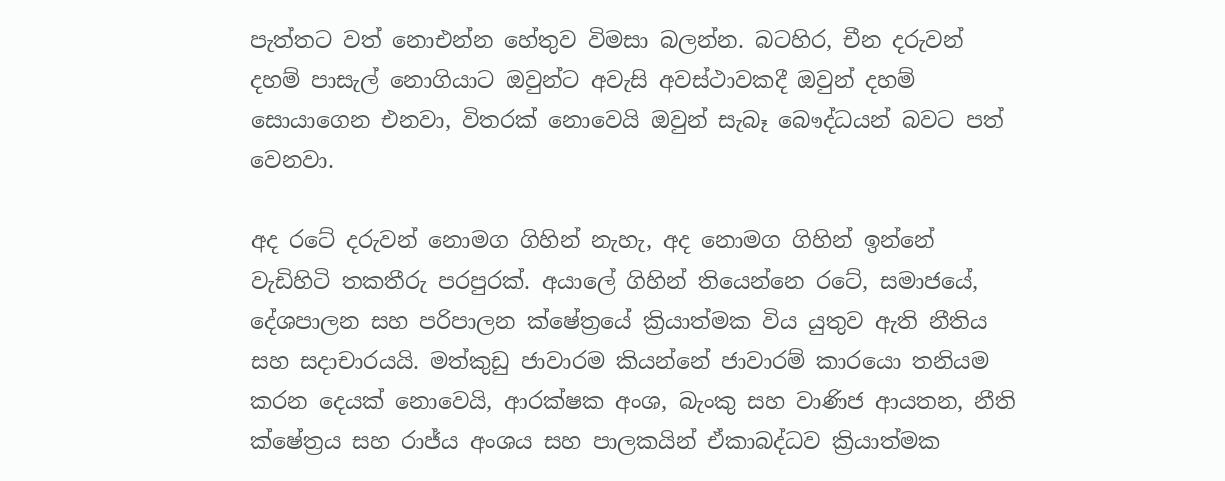පැත්තට වත් නොඑන්න හේතුව විමසා බලන්න. බටහිර, චීන දරුවන් දහම් පාසැල් නොගියාට ඔවුන්ට අවැසි අවස්ථාවකදී ඔවුන් දහම් සොයාගෙන එනවා, විතරක් නොවෙයි ඔවුන් සැබෑ බෞද්ධයන් බවට පත් වෙනවා.

අද රටේ දරුවන් නොමග ගිහින් නැහැ, අද නොමග ගිහින් ඉන්නේ වැඩිහිටි තකතීරු පරපුරක්. අයාලේ ගිහින් තියෙන්නෙ රටේ, සමාජයේ, දේශපාලන සහ පරිපාලන ක්ෂේත්‍රයේ ක්‍රියාත්මක විය යුතුව ඇති නීතිය සහ සදාචාරයයි. මත්කුඩු ජාවාරම කියන්නේ ජාවාරම් කාරයො තනියම කරන දෙයක් නොවෙයි, ආරක්ෂක අංශ, බැංකු සහ වාණිජ ආයතන, නීති ක්ෂේත්‍රය සහ රාජ්ය අංශය සහ පාලකයින් ඒකාබද්ධව ක්‍රියාත්මක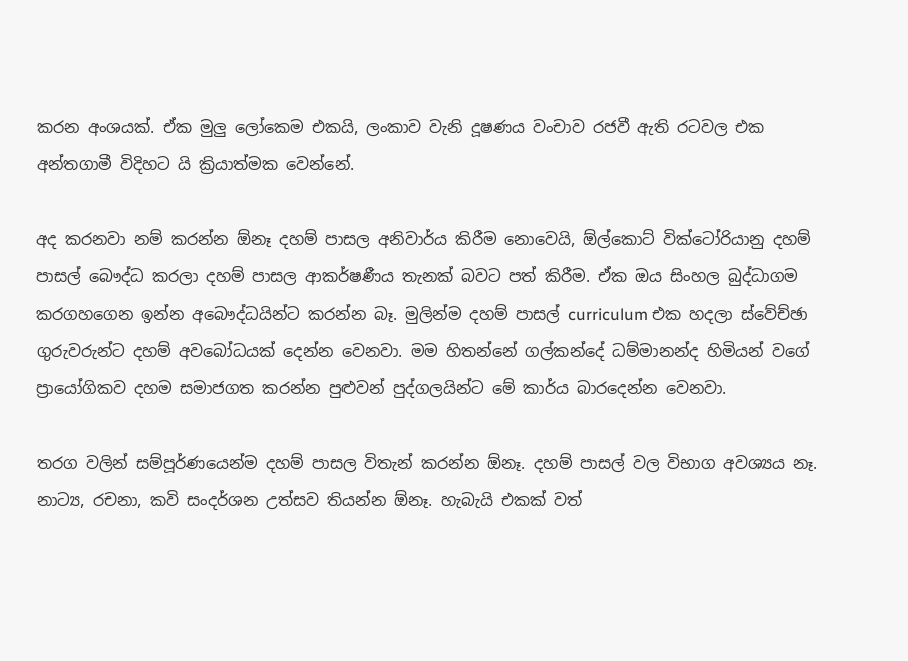කරන අංශයක්. ඒක මුලු ලෝකෙම එකයි, ලංකාව වැනි දූෂණය වංචාව රජවී ඇති රටවල එක අන්තගාමී විදිහට යි ක්‍රියාත්මක වෙන්නේ.

අද කරනවා නම් කරන්න ඕනෑ දහම් පාසල අනිවාර්ය කිරීම නොවෙයි, ඕල්කොට් වික්ටෝරියානු දහම් පාසල් බෞද්ධ කරලා දහම් පාසල ආකර්ෂණීය තැනක් බවට පත් කිරීම. ඒක ඔය සිංහල බුද්ධාගම කරගහගෙන ඉන්න අබෞද්ධයින්ට කරන්න බෑ. මුලින්ම දහම් පාසල් curriculum එක හදලා ස්වේච්ඡා ගුරුවරුන්ට දහම් අවබෝධයක් දෙන්න වෙනවා. මම හිතන්නේ ගල්කන්දේ ධම්මානන්ද හිමියන් වගේ ප්‍රායෝගිකව දහම සමාජගත කරන්න පුළුවන් පුද්ගලයින්ට මේ කාර්ය බාරදෙන්න වෙනවා.

තරග වලින් සම්පූර්ණයෙන්ම දහම් පාසල විතැන් කරන්න ඕනෑ. දහම් පාසල් වල විභාග අවශ්‍යය නෑ. නාට්‍ය, රචනා, කවි සංදර්ශන උත්සව තියන්න ඕනෑ. හැබැයි එකක් වත්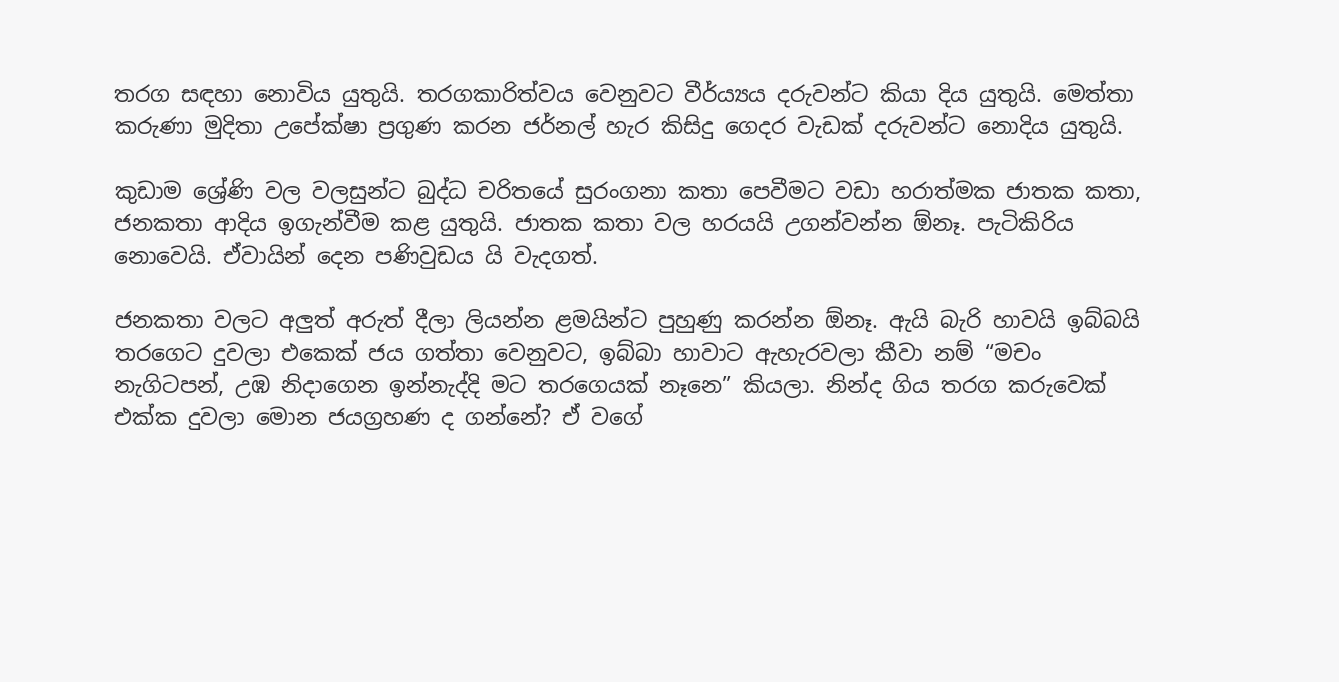තරග සඳහා නොවිය යුතුයි. තරගකාරිත්වය වෙනුවට වීර්ය්‍යය දරුවන්ට කියා දිය යුතුයි. මෙත්තා කරුණා මුදිතා උපේක්ෂා ප්‍රගුණ කරන ජර්නල් හැර කිසිදු ගෙදර වැඩක් දරුවන්ට නොදිය යුතුයි.

කුඩාම ශ්‍රේණි වල වලසුන්ට බුද්ධ චරිතයේ සුරංගනා කතා පෙවීමට වඩා හරාත්මක ජාතක කතා, ජනකතා ආදිය ඉගැන්වීම කළ යුතුයි. ජාතක කතා වල හරයයි උගන්වන්න ඕනෑ. පැටිකිරිය නොවෙයි. ඒවායින් දෙන පණිවුඩය යි වැදගත්.

ජනකතා වලට අලුත් අරුත් දීලා ලියන්න ළමයින්ට පුහුණු කරන්න ඕනෑ. ඇයි බැරි හාවයි ඉබ්බයි තරගෙට දුවලා එකෙක් ජය ගත්තා වෙනුවට, ඉබ්බා හාවාට ඇහැරවලා කීවා නම් “මචං නැගිටපන්, උඹ නිදාගෙන ඉන්නැද්දි මට තරගෙයක් නෑනෙ” කියලා. නින්ද ගිය තරග කරුවෙක් එක්ක දුවලා මොන ජයග්‍රහණ ද ගන්නේ? ඒ වගේ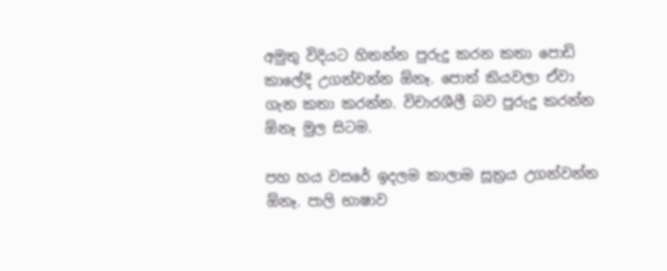අමුතු විදියට හිතන්න පුරුදු කරන කතා පොඩි කාලේදි උගන්වන්න ඕනෑ. පොත් කියවලා ඒවා ගැන කතා කරන්න. විචාරශීලී බව පුරුදු කරන්න ඕනෑ මුල සිටම.

පහ හය වසරේ ඉදලම කාලාම සූත්‍රය උගන්වන්න ඕනෑ. පාලි භාෂාව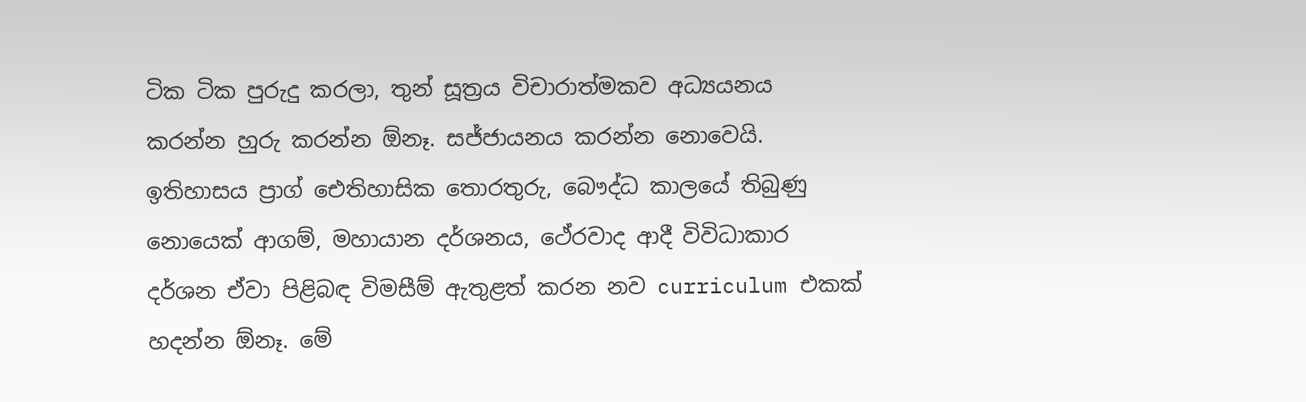ටික ටික පුරුදු කරලා, තුන් සූත්‍රය විචාරාත්මකව අධ්‍යයනය කරන්න හුරු කරන්න ඕනෑ. සජ්ජායනය කරන්න නොවෙයි. ඉතිහාසය ප්‍රාග් ඓතිහාසික තොරතුරු, බෞද්ධ කාලයේ තිබුණු නොයෙක් ආගම්, මහායාන දර්ශනය, ථේරවාද ආදී විවිධාකාර දර්ශන ඒවා පිළිබඳ විමසීම් ඇතුළත් කරන නව curriculum එකක් හදන්න ඕනෑ. මේ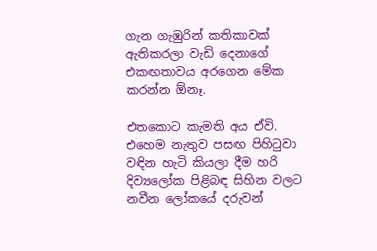ගැන ගැඹුරින් කතිකාවක් ඇතිකරලා වැඩි දෙනාගේ එකඟතාවය අරගෙන මේක කරන්න ඕනෑ.

එතකොට කැමති අය ඒවි. එහෙම නැතුව පසඟ පිහිටුවා වඳින හැටි කියලා දීම හරි දිව්‍යලෝක පිළිබඳ සිහින වලට නවීන ලෝකයේ දරුවන්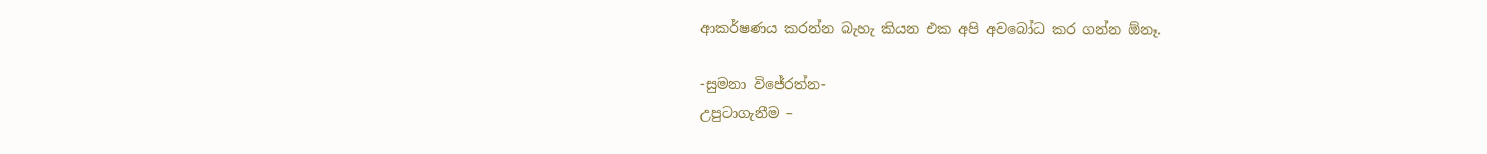ආකර්ෂණය කරන්න බැහැ කියන එක අපි අවබෝධ කර ගන්න ඕනෑ.

-සුමනා විජේරත්න-
උපුටාගැනීම –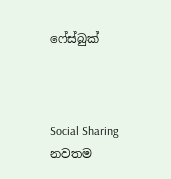ෆේස්බුක්



Social Sharing
නවතම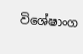විශේෂාංග